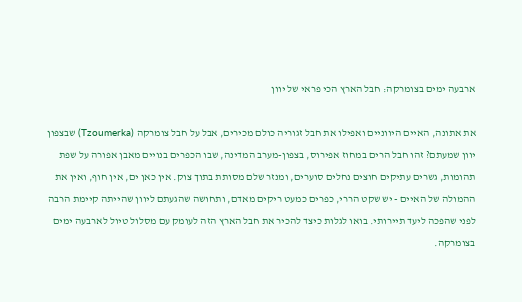ארבעה ימים בצומרקה: חבל הארץ הכי פראי של יוון

את אתונה, האיים היווניים ואפילו את חבל זגוריה כולם מכירים, אבל על חבל צומרקה (Tzoumerka) שבצפון יוון שמעתם? זהו חבל הרים במחוז אפירוס, בצפון-מערב המדינה, שבו הכפרים בנויים מאבן אפורה על שפת תהומות, גשרים עתיקים חוצים נחלים סוערים, ומנזר שלם מסותת בתוך צוק. אין כאן ים, אין חוף, ואין את ההמולה של האיים - יש שקט הררי, כפרים כמעט ריקים מאדם, ותחושה שהגעתם ליוון שהייתה קיימת הרבה לפני שהפכה ליעד תיירותי. בואו לגלות כיצד להכיר את חבל הארץ הזה לעומק עם מסלול טיול לארבעה ימים בצומרקה.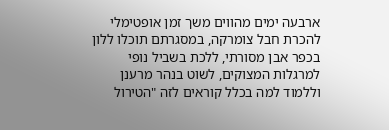ארבעה ימים מהווים משך זמן אופטימלי להכרת חבל צומרקה, במסגרתם תוכלו ללון בכפר אבן מסורתי, ללכת בשביל נופי למרגלות המצוקים, לשוט בנהר מרענן וללמוד למה בכלל קוראים לזה "הטירול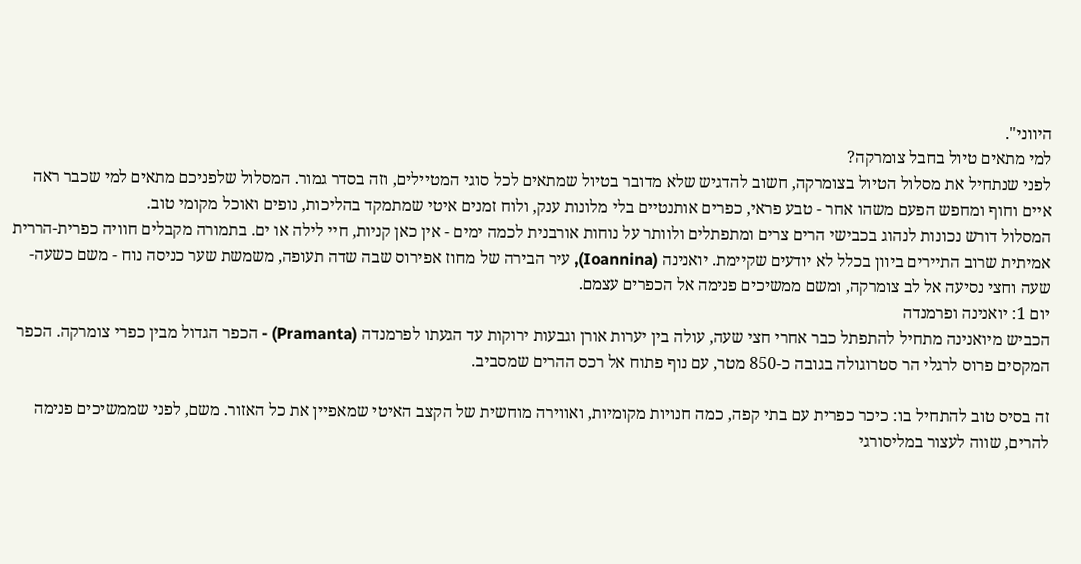היווני".
למי מתאים טיול בחבל צומרקה?
לפני שנתחיל את מסלול הטיול בצומרקה, חשוב להדגיש שלא מדובר בטיול שמתאים לכל סוגי המטיילים, וזה בסדר גמור. המסלול שלפניכם מתאים למי שכבר ראה איים וחוף ומחפש הפעם משהו אחר - טבע פראי, כפרים אותנטיים בלי מלונות ענק, ולוח זמנים איטי שמתמקד בהליכות, נופים ואוכל מקומי טוב.
המסלול דורש נכונות לנהוג בכבישי הרים צרים ומתפתלים ולוותר על נוחות אורבנית לכמה ימים - אין כאן קניות, חיי לילה או ים. בתמורה מקבלים חוויה כפרית-הררית אמיתית שרוב התיירים ביוון בכלל לא יודעים שקיימת. יואנינה (Ioannina), עיר הבירה של מחוז אפירוס שבה שדה תעופה, משמשת שער כניסה נוח - משם כשעה-שעה וחצי נסיעה אל לב צומרקה, ומשם ממשיכים פנימה אל הכפרים עצמם.
יום 1: יואנינה ופרמנדה
הכביש מיואנינה מתחיל להתפתל כבר אחרי חצי שעה, עולה בין יערות אורן וגבעות ירוקות עד הגעתו לפרמנדה (Pramanta) - הכפר הגדול מבין כפרי צומרקה. הכפר המקסים פרוס לרגלי הר סטרוגולה בגובה כ-850 מטר, עם נוף פתוח אל רכס ההרים שמסביב.

זה בסיס טוב להתחיל בו: כיכר כפרית עם בתי קפה, כמה חנויות מקומיות, ואווירה מוחשית של הקצב האיטי שמאפיין את כל האזור. משם, לפני שממשיכים פנימה להרים, שווה לעצור במליסורגי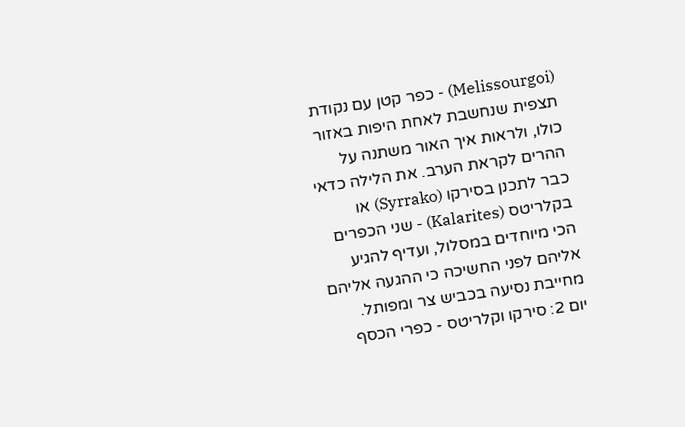(Melissourgoi) - כפר קטן עם נקודת תצפית שנחשבת לאחת היפות באזור כולו, ולראות איך האור משתנה על ההרים לקראת הערב. את הלילה כדאי כבר לתכנן בסירקו (Syrrako) או בקלריטס (Kalarites) - שני הכפרים הכי מיוחדים במסלול, ועדיף להגיע אליהם לפני החשיכה כי ההגעה אליהם מחייבת נסיעה בכביש צר ומפותל.
יום 2: סירקו וקלריטס - כפרי הכסף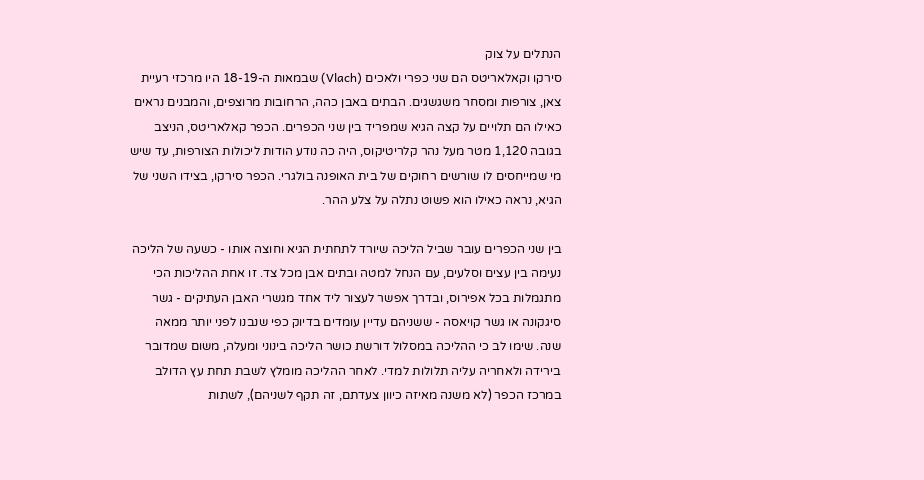הנתלים על צוק
סירקו וקאלאריטס הם שני כפרי ולאכים (Vlach) שבמאות ה-18-19 היו מרכזי רעיית צאן, צורפות ומסחר משגשגים. הבתים באבן כהה, הרחובות מרוצפים, והמבנים נראים כאילו הם תלויים על קצה הגיא שמפריד בין שני הכפרים. הכפר קאלאריטס, הניצב בגובה 1,120 מטר מעל נהר קלריטיקוס, היה כה נודע הודות ליכולות הצורפות, עד שיש מי שמייחסים לו שורשים רחוקים של בית האופנה בולגרי. הכפר סירקו, בצידו השני של הגיא, נראה כאילו הוא פשוט נתלה על צלע ההר.

בין שני הכפרים עובר שביל הליכה שיורד לתחתית הגיא וחוצה אותו - כשעה של הליכה נעימה בין עצים וסלעים, עם הנחל למטה ובתים אבן מכל צד. זו אחת ההליכות הכי מתגמלות בכל אפירוס, ובדרך אפשר לעצור ליד אחד מגשרי האבן העתיקים - גשר סיגקונה או גשר קויאסה - ששניהם עדיין עומדים בדיוק כפי שנבנו לפני יותר ממאה שנה. שימו לב כי ההליכה במסלול דורשת כושר הליכה בינוני ומעלה, משום שמדובר בירידה ולאחריה עליה תלולות למדי. לאחר ההליכה מומלץ לשבת תחת עץ הדולב במרכז הכפר (לא משנה מאיזה כיוון צעדתם, זה תקף לשניהם), לשתות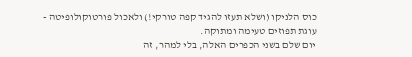כוס הלניקו (ושלא תעזו להגיד קפה טורקי!) ולאכול פורטוקולופיטה - עוגת תפוזים טעימה ומתוקה.
יום שלם בשני הכפרים האלה, בלי למהר, זה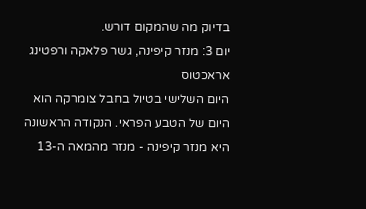בדיוק מה שהמקום דורש.
יום 3: מנזר קיפינה, גשר פלאקה ורפטינג אראכטוס
היום השלישי בטיול בחבל צומרקה הוא היום של הטבע הפראי. הנקודה הראשונה היא מנזר קיפינה - מנזר מהמאה ה-13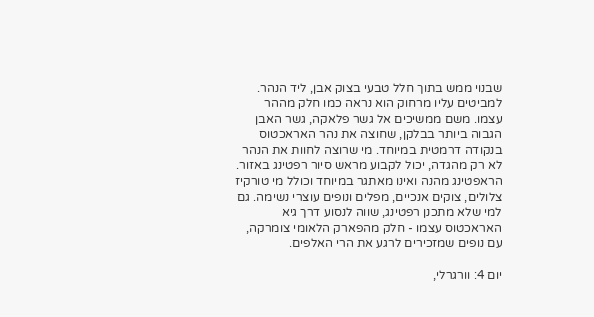שבנוי ממש בתוך חלל טבעי בצוק אבן, ליד הנהר. למביטים עליו מרחוק הוא נראה כמו חלק מההר עצמו. משם ממשיכים אל גשר פלאקה, גשר האבן הגבוה ביותר בבלקן, שחוצה את נהר האראכטוס בנקודה דרמטית במיוחד. מי שרוצה לחוות את הנהר לא רק מהגדה, יכול לקבוע מראש סיור רפטינג באזור. הראפטינג מהנה ואינו מאתגר במיוחד וכולל מי טורקיז צלולים, צוקים אנכיים, מפלים ונופים עוצרי נשימה. גם למי שלא מתכנן רפטינג, שווה לנסוע דרך גיא האראכטוס עצמו - חלק מהפארק הלאומי צומרקה, עם נופים שמזכירים לרגע את הרי האלפים.

יום 4: וורגרלי,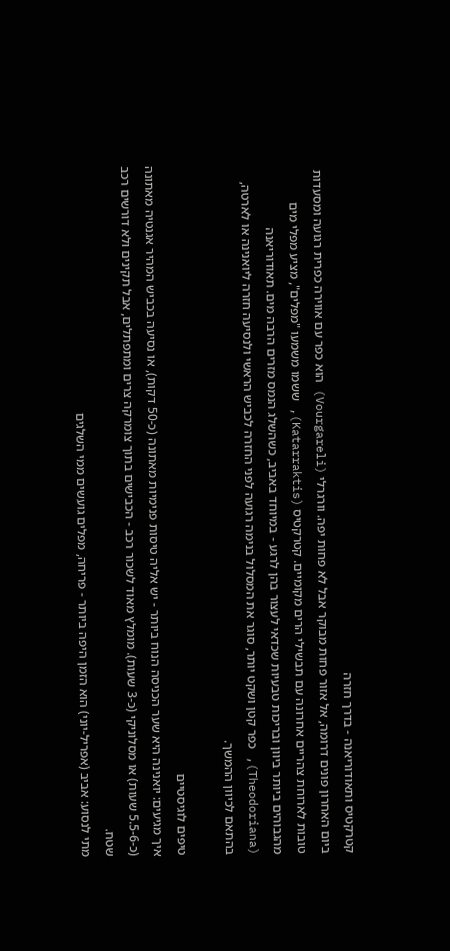קטרקטיס ותאודוריאנה - בדרך חזרה
ביום האחרון פונים דרומה, אל אזור פחות מבוקר אבל לא פחות יפה. וורגרלי (Vourgareli) הוא כפר עם אווירה כפרית רגועה ומסעדות טובות לארוחת צהריים אחרונה עם תבשילי הרים מקומיים. קטרקטיס (Katarraktis), ששמו משמעו "מפלים", מציע מפלי מים מהגבוהים ביותר ביוון ובריכות טבעיות שכדאי לעצור בהן לרגע - במיוחד באביב, כשהשלג הנמס מזרים הרבה מים. תאודוריאנה (Theodoriana), כפר קטן ושקט יותר, סוגר את המסלול בנימה רגועה לפני החזרה לכביש הראשי ולנסיעה חזרה ליואנינה או לארטה,
בהתאם לכיוון ההמשך.

טיפים לוגיסטיים
איך מגיעים: יואנינה היא שער הכניסה הנוח ביותר - יש אליה טיסות פנימיות מאתונה (כ-50 דקות), או נסיעה בכביש המהיר אגנטיה מאתונה (כ-5.5-6 שעות) או מסלוניקי (כ-3 שעות). מומלץ מאוד לשכור רכב - הכבישים בתוך צומרקה צרים ומתפתלים, אבל תקינים ולא דורשים רכב שטח.
מתי לנסוע: אביב (אפריל-יוני) הוא הזמן היפה ביותר - פריחה, מפלים גועשים ממי השלגים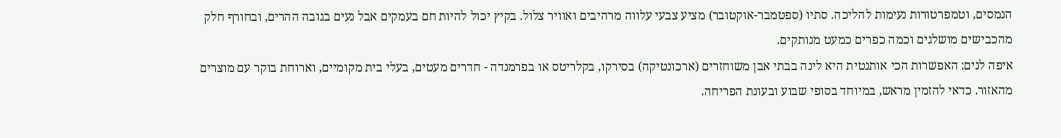הנמסים, וטמפרטורות נעימות להליכה. סתיו (ספטמבר-אוקטובר) מציע צבעי עלווה מרהיבים ואוויר צלול. בקיץ יכול להיות חם בעמקים אבל נעים בגובה ההרים, ובחורף חלק מהכבישים מושלגים וכמה כפרים כמעט מנותקים.
איפה לנים: האפשרות הכי אותנטית היא לינה בבתי אבן משוחזרים (ארכונטיקה) בסירקו, בקלריטס או בפרמנדה - חדרים מעטים, בעלי בית מקומיים, וארוחת בוקר עם מוצרים מהאזור. כדאי להזמין מראש, במיוחד בסופי שבוע ובעונת הפריחה.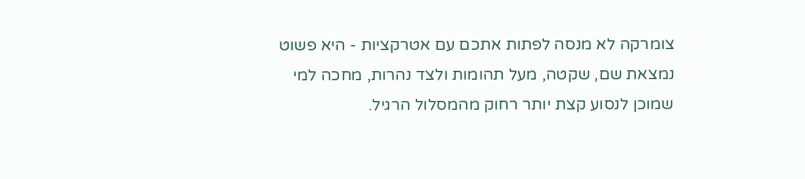צומרקה לא מנסה לפתות אתכם עם אטרקציות - היא פשוט נמצאת שם, שקטה, מעל תהומות ולצד נהרות, מחכה למי שמוכן לנסוע קצת יותר רחוק מהמסלול הרגיל.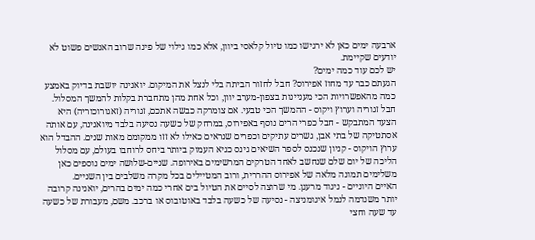ארבעה ימים כאן לא ירגישו כמו טיול קלאסי ביוון, אלא כמו גילוי של פינה שרוב האנשים פשוט לא יודעים שקיימת.
יש לכם עוד כמה ימים?
הגעתם כבר עד מחוז אפירוס? חבל לחזור הביתה בלי לנצל את המיקום. יואנינה יושבת בדיוק באמצע כמה מהאפשרויות הכי מעניינות בצפון-מערב יוון, וכל אחת מהן מתחברת בקלות להמשך המסלול.
חבל זגוריה וערוץ ויקוס - ההמשך הכי טבעי. אם צומרקה כבשה אתכם, זגוריה (זאגורוכוריה) היא הצעד המתבקש - חבל כפרי הרים נוסף באפירוס, במרחק של כשעה נסיעה בלבד מיואנינה, עם אותה אסתטיקה של בתי אבן, גשרים עתיקים וכפרים שנראים כאילו לא זזו ממקומם מאות שנים. ההבדל הוא ערוץ הויקוס - קניון שנכנס לספר השיאים גינס כגיא העמוק ביותר ביחס לרוחבו בעולם, עם מסלול הליכה של יום שלם שנחשב לאחד הטרקים המרשימים באירופה. שניים-שלושה ימים נוספים כאן משלימים תמונה מלאה של אפירוס ההררית, ורוב המטיילים בכל מקרה משלבים בין השניים.
האיים היוניים - ניגוד מרענן. מי שרוצה לסיים את הטיול בים אחרי כמה ימים בהרים, יואנינה קרובה יותר משנדמה לנמל איגומניצה - נסיעה של כשעה בלבד באוטובוס או ברכב. משם, מעבורת של כשעה עד שעה וחצי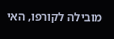מובילה לקורפו, האי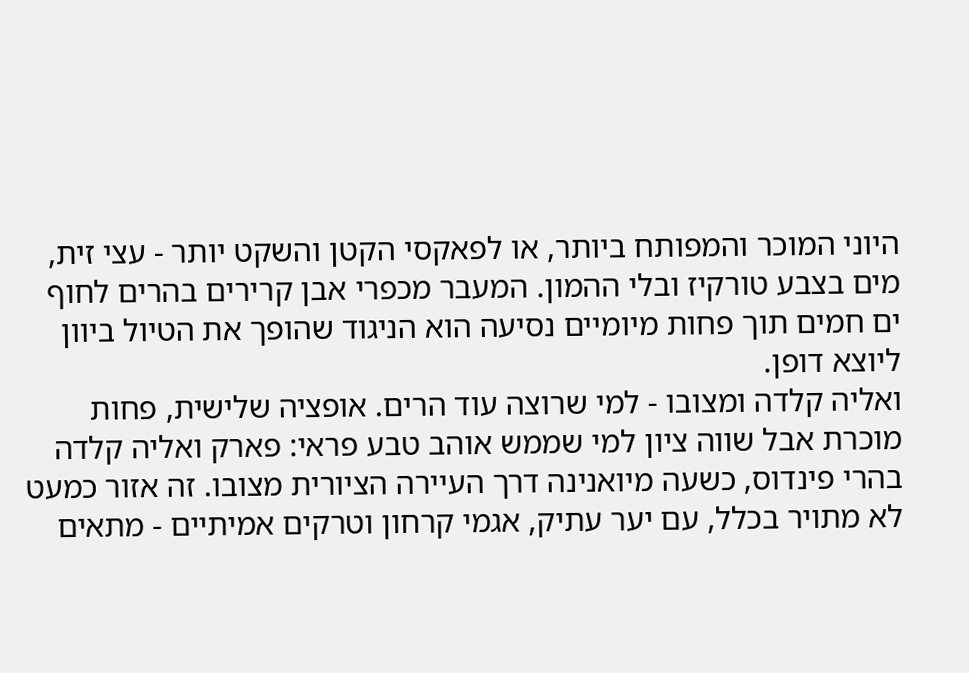היוני המוכר והמפותח ביותר, או לפאקסי הקטן והשקט יותר - עצי זית, מים בצבע טורקיז ובלי ההמון. המעבר מכפרי אבן קרירים בהרים לחוף ים חמים תוך פחות מיומיים נסיעה הוא הניגוד שהופך את הטיול ביוון ליוצא דופן.
ואליה קלדה ומצובו - למי שרוצה עוד הרים. אופציה שלישית, פחות מוכרת אבל שווה ציון למי שממש אוהב טבע פראי: פארק ואליה קלדה בהרי פינדוס, כשעה מיואנינה דרך העיירה הציורית מצובו. זה אזור כמעט לא מתויר בכלל, עם יער עתיק, אגמי קרחון וטרקים אמיתיים - מתאים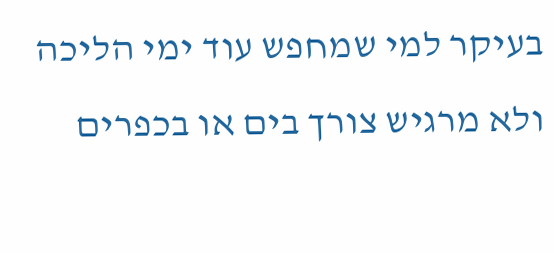בעיקר למי שמחפש עוד ימי הליכה ולא מרגיש צורך בים או בכפרים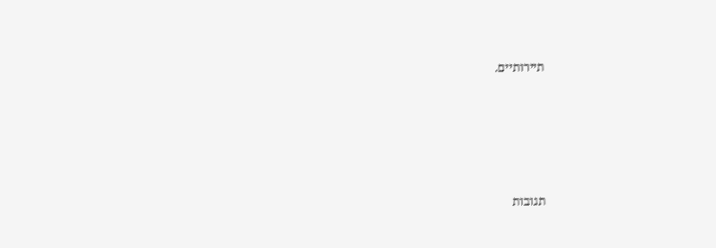תיירותיים.






תגובות